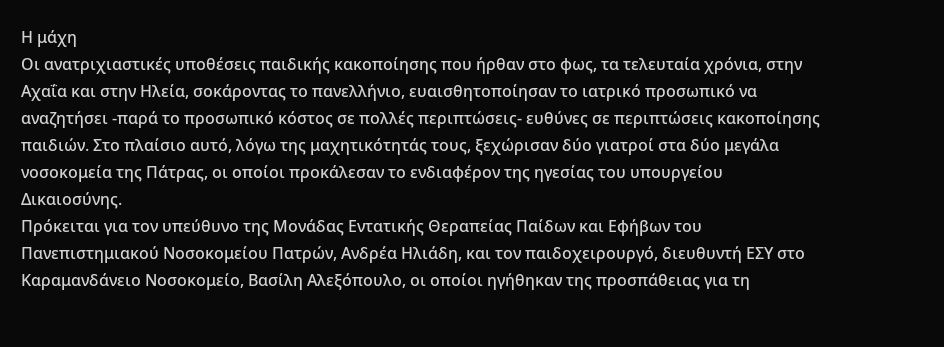Η μάχη
Οι ανατριχιαστικές υποθέσεις παιδικής κακοποίησης που ήρθαν στο φως, τα τελευταία χρόνια, στην Αχαΐα και στην Ηλεία, σοκάροντας το πανελλήνιο, ευαισθητοποίησαν το ιατρικό προσωπικό να αναζητήσει -παρά το προσωπικό κόστος σε πολλές περιπτώσεις- ευθύνες σε περιπτώσεις κακοποίησης παιδιών. Στο πλαίσιο αυτό, λόγω της μαχητικότητάς τους, ξεχώρισαν δύο γιατροί στα δύο μεγάλα νοσοκομεία της Πάτρας, οι οποίοι προκάλεσαν το ενδιαφέρον της ηγεσίας του υπουργείου Δικαιοσύνης.
Πρόκειται για τον υπεύθυνο της Μονάδας Εντατικής Θεραπείας Παίδων και Εφήβων του Πανεπιστημιακού Νοσοκομείου Πατρών, Ανδρέα Ηλιάδη, και τον παιδοχειρουργό, διευθυντή ΕΣΥ στο Καραμανδάνειο Νοσοκομείο, Βασίλη Αλεξόπουλο, οι οποίοι ηγήθηκαν της προσπάθειας για τη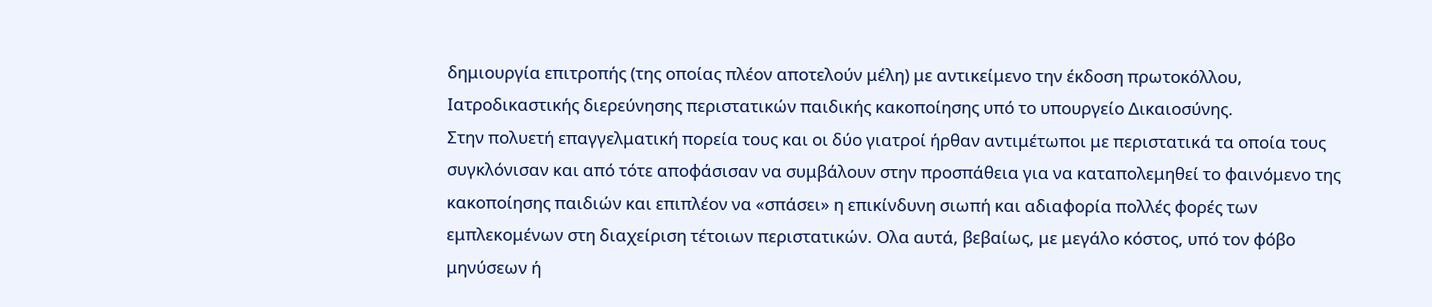δημιουργία επιτροπής (της οποίας πλέον αποτελούν μέλη) με αντικείμενο την έκδοση πρωτοκόλλου, Ιατροδικαστικής διερεύνησης περιστατικών παιδικής κακοποίησης υπό το υπουργείο Δικαιοσύνης.
Στην πολυετή επαγγελματική πορεία τους και οι δύο γιατροί ήρθαν αντιμέτωποι με περιστατικά τα οποία τους συγκλόνισαν και από τότε αποφάσισαν να συμβάλουν στην προσπάθεια για να καταπολεμηθεί το φαινόμενο της κακοποίησης παιδιών και επιπλέον να «σπάσει» η επικίνδυνη σιωπή και αδιαφορία πολλές φορές των εμπλεκομένων στη διαχείριση τέτοιων περιστατικών. Ολα αυτά, βεβαίως, με μεγάλο κόστος, υπό τον φόβο μηνύσεων ή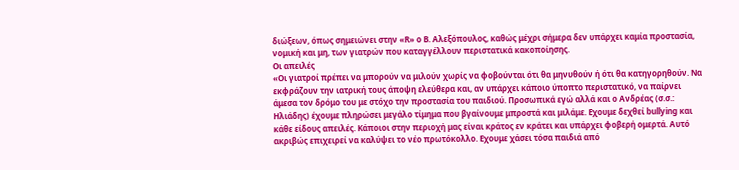διώξεων, όπως σημειώνει στην «R» ο Β. Αλεξόπουλος, καθώς μέχρι σήμερα δεν υπάρχει καμία προστασία, νομική και μη, των γιατρών που καταγγέλλουν περιστατικά κακοποίησης.
Οι απειλές
«Οι γιατροί πρέπει να μπορούν να μιλούν χωρίς να φοβούνται ότι θα μηνυθούν ή ότι θα κατηγορηθούν. Να εκφράζουν την ιατρική τους άποψη ελεύθερα και, αν υπάρχει κάποιο ύποπτο περιστατικό, να παίρνει άμεσα τον δρόμο του με στόχο την προστασία του παιδιού. Προσωπικά εγώ αλλά και ο Ανδρέας (σ.σ.: Ηλιάδης) έχουμε πληρώσει μεγάλο τίμημα που βγαίνουμε μπροστά και μιλάμε. Εχουμε δεχθεί bullying και κάθε είδους απειλές. Κάποιοι στην περιοχή μας είναι κράτος εν κράτει και υπάρχει φοβερή ομερτά. Αυτό ακριβώς επιχειρεί να καλύψει το νέο πρωτόκολλο. Εχουμε χάσει τόσα παιδιά από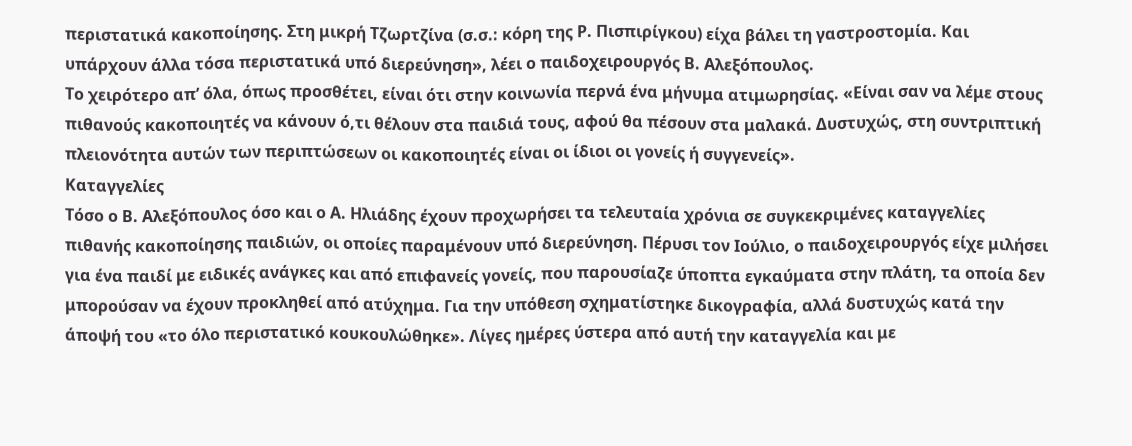περιστατικά κακοποίησης. Στη μικρή Τζωρτζίνα (σ.σ.: κόρη της Ρ. Πισπιρίγκου) είχα βάλει τη γαστροστομία. Και υπάρχουν άλλα τόσα περιστατικά υπό διερεύνηση», λέει ο παιδοχειρουργός Β. Αλεξόπουλος.
Το χειρότερο απ’ όλα, όπως προσθέτει, είναι ότι στην κοινωνία περνά ένα μήνυμα ατιμωρησίας. «Είναι σαν να λέμε στους πιθανούς κακοποιητές να κάνουν ό,τι θέλουν στα παιδιά τους, αφού θα πέσουν στα μαλακά. Δυστυχώς, στη συντριπτική πλειονότητα αυτών των περιπτώσεων οι κακοποιητές είναι οι ίδιοι οι γονείς ή συγγενείς».
Καταγγελίες
Τόσο ο Β. Αλεξόπουλος όσο και ο Α. Ηλιάδης έχουν προχωρήσει τα τελευταία χρόνια σε συγκεκριμένες καταγγελίες πιθανής κακοποίησης παιδιών, οι οποίες παραμένουν υπό διερεύνηση. Πέρυσι τον Ιούλιο, ο παιδοχειρουργός είχε μιλήσει για ένα παιδί με ειδικές ανάγκες και από επιφανείς γονείς, που παρουσίαζε ύποπτα εγκαύματα στην πλάτη, τα οποία δεν μπορούσαν να έχουν προκληθεί από ατύχημα. Για την υπόθεση σχηματίστηκε δικογραφία, αλλά δυστυχώς κατά την άποψή του «το όλο περιστατικό κουκουλώθηκε». Λίγες ημέρες ύστερα από αυτή την καταγγελία και με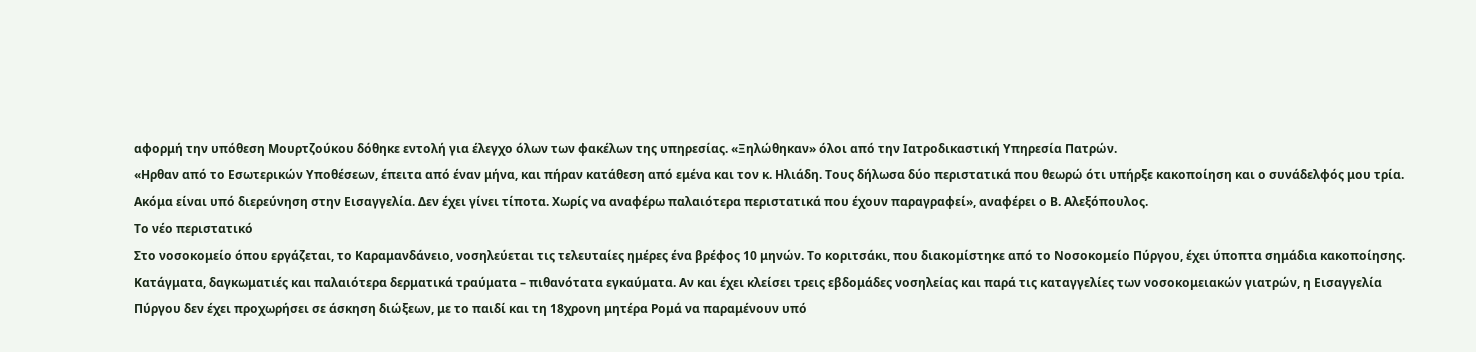αφορμή την υπόθεση Μουρτζούκου δόθηκε εντολή για έλεγχο όλων των φακέλων της υπηρεσίας. «Ξηλώθηκαν» όλοι από την Ιατροδικαστική Υπηρεσία Πατρών.
«Ηρθαν από το Εσωτερικών Υποθέσεων, έπειτα από έναν μήνα, και πήραν κατάθεση από εμένα και τον κ. Ηλιάδη. Τους δήλωσα δύο περιστατικά που θεωρώ ότι υπήρξε κακοποίηση και ο συνάδελφός μου τρία. Ακόμα είναι υπό διερεύνηση στην Εισαγγελία. Δεν έχει γίνει τίποτα. Χωρίς να αναφέρω παλαιότερα περιστατικά που έχουν παραγραφεί», αναφέρει ο Β. Αλεξόπουλος.
Το νέο περιστατικό
Στο νοσοκομείο όπου εργάζεται, το Καραμανδάνειο, νοσηλεύεται τις τελευταίες ημέρες ένα βρέφος 10 μηνών. Το κοριτσάκι, που διακομίστηκε από το Νοσοκομείο Πύργου, έχει ύποπτα σημάδια κακοποίησης. Κατάγματα, δαγκωματιές και παλαιότερα δερματικά τραύματα – πιθανότατα εγκαύματα. Αν και έχει κλείσει τρεις εβδομάδες νοσηλείας και παρά τις καταγγελίες των νοσοκομειακών γιατρών, η Εισαγγελία Πύργου δεν έχει προχωρήσει σε άσκηση διώξεων, με το παιδί και τη 18χρονη μητέρα Ρομά να παραμένουν υπό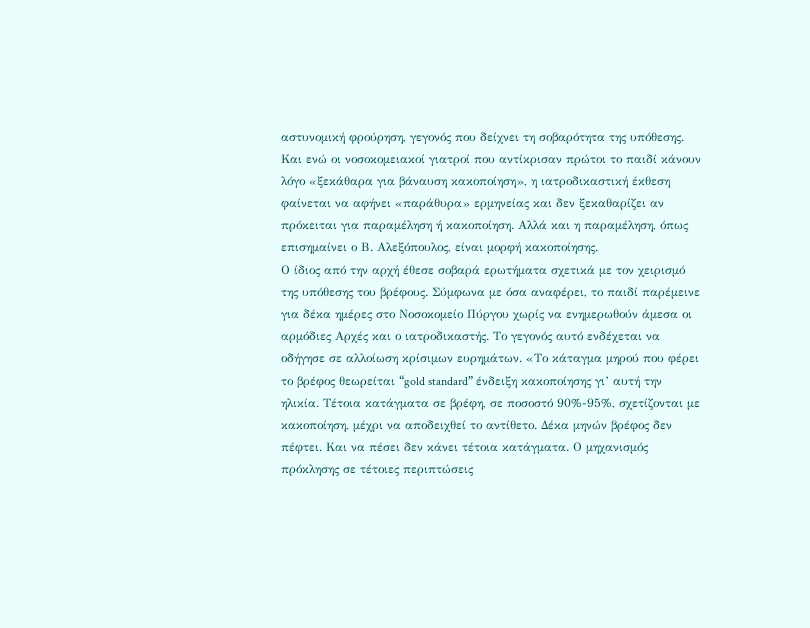αστυνομική φρούρηση, γεγονός που δείχνει τη σοβαρότητα της υπόθεσης.
Και ενώ οι νοσοκομειακοί γιατροί που αντίκρισαν πρώτοι το παιδί κάνουν λόγο «ξεκάθαρα για βάναυση κακοποίηση», η ιατροδικαστική έκθεση φαίνεται να αφήνει «παράθυρα» ερμηνείας και δεν ξεκαθαρίζει αν πρόκειται για παραμέληση ή κακοποίηση. Αλλά και η παραμέληση, όπως επισημαίνει ο Β. Αλεξόπουλος, είναι μορφή κακοποίησης.
Ο ίδιος από την αρχή έθεσε σοβαρά ερωτήματα σχετικά με τον χειρισμό της υπόθεσης του βρέφους. Σύμφωνα με όσα αναφέρει, το παιδί παρέμεινε για δέκα ημέρες στο Νοσοκομείο Πύργου χωρίς να ενημερωθούν άμεσα οι αρμόδιες Αρχές και ο ιατροδικαστής. Το γεγονός αυτό ενδέχεται να οδήγησε σε αλλοίωση κρίσιμων ευρημάτων. «Το κάταγμα μηρού που φέρει το βρέφος θεωρείται “gold standard” ένδειξη κακοποίησης γι’ αυτή την ηλικία. Τέτοια κατάγματα σε βρέφη, σε ποσοστό 90%-95%, σχετίζονται με κακοποίηση, μέχρι να αποδειχθεί το αντίθετο. Δέκα μηνών βρέφος δεν πέφτει. Και να πέσει δεν κάνει τέτοια κατάγματα. Ο μηχανισμός πρόκλησης σε τέτοιες περιπτώσεις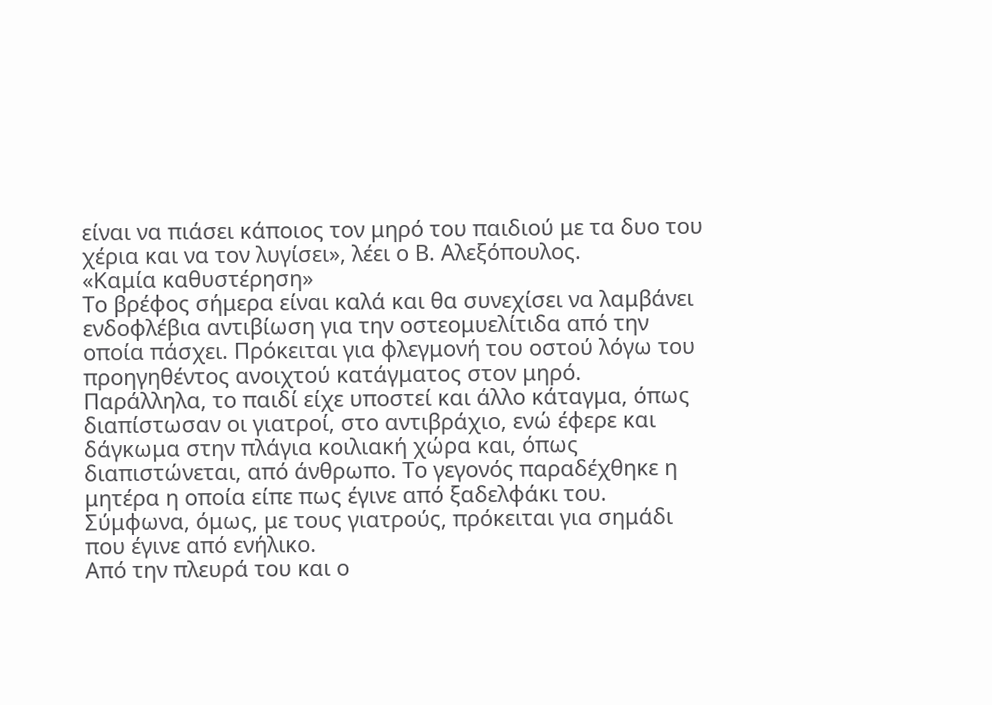είναι να πιάσει κάποιος τον μηρό του παιδιού με τα δυο του χέρια και να τον λυγίσει», λέει ο Β. Αλεξόπουλος.
«Καμία καθυστέρηση»
Το βρέφος σήμερα είναι καλά και θα συνεχίσει να λαμβάνει ενδοφλέβια αντιβίωση για την οστεομυελίτιδα από την οποία πάσχει. Πρόκειται για φλεγμονή του οστού λόγω του προηγηθέντος ανοιχτού κατάγματος στον μηρό. Παράλληλα, το παιδί είχε υποστεί και άλλο κάταγμα, όπως διαπίστωσαν οι γιατροί, στο αντιβράχιο, ενώ έφερε και δάγκωμα στην πλάγια κοιλιακή χώρα και, όπως διαπιστώνεται, από άνθρωπο. Το γεγονός παραδέχθηκε η μητέρα η οποία είπε πως έγινε από ξαδελφάκι του. Σύμφωνα, όμως, με τους γιατρούς, πρόκειται για σημάδι που έγινε από ενήλικο.
Από την πλευρά του και ο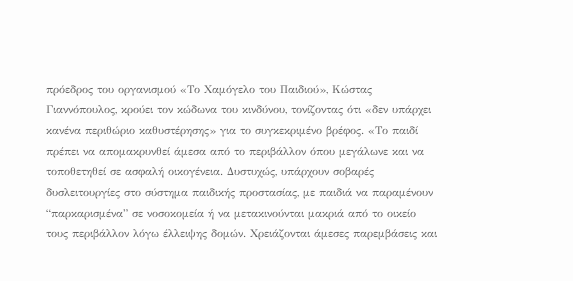πρόεδρος του οργανισμού «Το Χαμόγελο του Παιδιού», Κώστας Γιαννόπουλος, κρούει τον κώδωνα του κινδύνου, τονίζοντας ότι «δεν υπάρχει κανένα περιθώριο καθυστέρησης» για το συγκεκριμένο βρέφος. «Το παιδί πρέπει να απομακρυνθεί άμεσα από το περιβάλλον όπου μεγάλωνε και να τοποθετηθεί σε ασφαλή οικογένεια. Δυστυχώς, υπάρχουν σοβαρές δυσλειτουργίες στο σύστημα παιδικής προστασίας, με παιδιά να παραμένουν “παρκαρισμένα” σε νοσοκομεία ή να μετακινούνται μακριά από το οικείο τους περιβάλλον λόγω έλλειψης δομών. Χρειάζονται άμεσες παρεμβάσεις και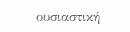ουσιαστική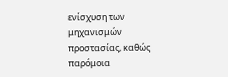ενίσχυση των μηχανισμών προστασίας, καθώς παρόμοια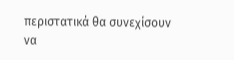περιστατικά θα συνεχίσουν να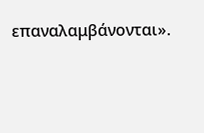επαναλαμβάνονται».